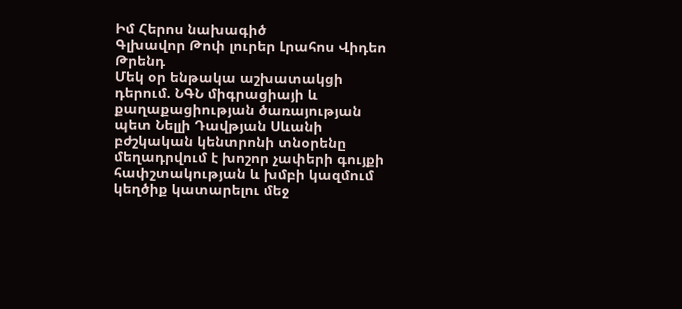Իմ Հերոս նախագիծ
Գլխավոր Թոփ լուրեր Լրահոս Վիդեո Թրենդ
Մեկ օր ենթակա աշխատակցի դերում. ՆԳՆ միգրացիայի և քաղաքացիության ծառայության պետ Նելլի Դավթյան Սևանի բժշկական կենտրոնի տնօրենը մեղադրվում է խոշոր չափերի գույքի հափշտակության և խմբի կազմում կեղծիք կատարելու մեջ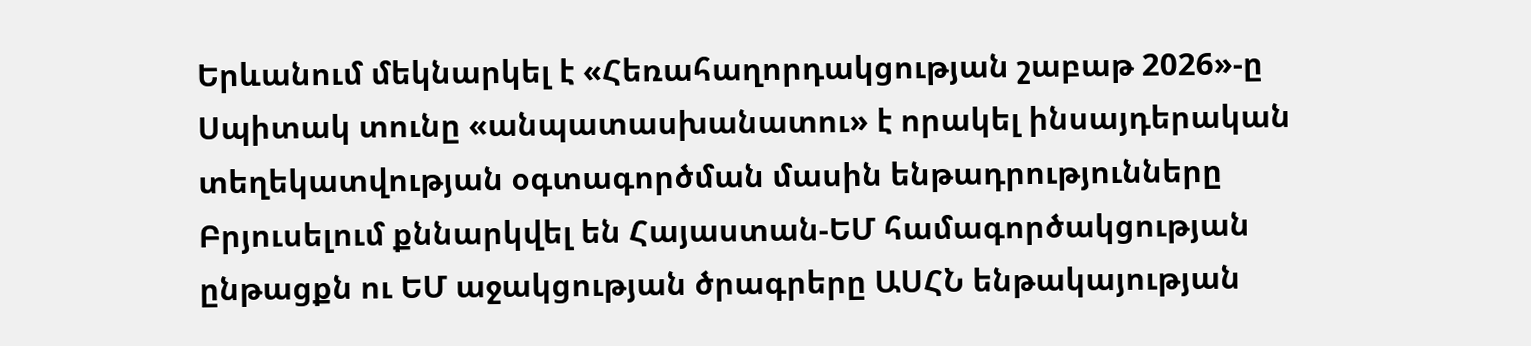Երևանում մեկնարկել է «Հեռահաղորդակցության շաբաթ 2026»-ը Սպիտակ տունը «անպատասխանատու» է որակել ինսայդերական տեղեկատվության օգտագործման մասին ենթադրությունները Բրյուսելում քննարկվել են Հայաստան-ԵՄ համագործակցության ընթացքն ու ԵՄ աջակցության ծրագրերը ԱՍՀՆ ենթակայության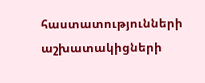հաստատությունների աշխատակիցների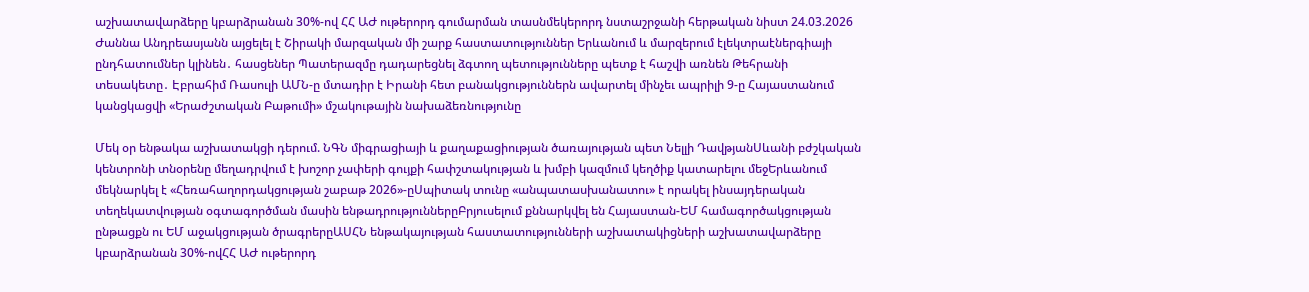աշխատավարձերը կբարձրանան 30%-ով ՀՀ ԱԺ ութերորդ գումարման տասնմեկերորդ նստաշրջանի հերթական նիստ 24.03.2026 Ժաննա Անդրեասյանն այցելել է Շիրակի մարզական մի շարք հաստատություններ Երևանում և մարզերում էլեկտրաէներգիայի ընդհատումներ կլինեն․ հասցեներ Պատերազմը դադարեցնել ձգտող պետությունները պետք է հաշվի առնեն Թեհրանի տեսակետը․ Էբրահիմ Ռասուլի ԱՄՆ-ը մտադիր է Իրանի հետ բանակցություններն ավարտել մինչեւ ապրիլի 9-ը Հայաստանում կանցկացվի «Երաժշտական Բաթումի» մշակութային նախաձեռնությունը

Մեկ օր ենթակա աշխատակցի դերում. ՆԳՆ միգրացիայի և քաղաքացիության ծառայության պետ Նելլի ԴավթյանՍևանի բժշկական կենտրոնի տնօրենը մեղադրվում է խոշոր չափերի գույքի հափշտակության և խմբի կազմում կեղծիք կատարելու մեջԵրևանում մեկնարկել է «Հեռահաղորդակցության շաբաթ 2026»-ըՍպիտակ տունը «անպատասխանատու» է որակել ինսայդերական տեղեկատվության օգտագործման մասին ենթադրություններըԲրյուսելում քննարկվել են Հայաստան-ԵՄ համագործակցության ընթացքն ու ԵՄ աջակցության ծրագրերըԱՍՀՆ ենթակայության հաստատությունների աշխատակիցների աշխատավարձերը կբարձրանան 30%-ովՀՀ ԱԺ ութերորդ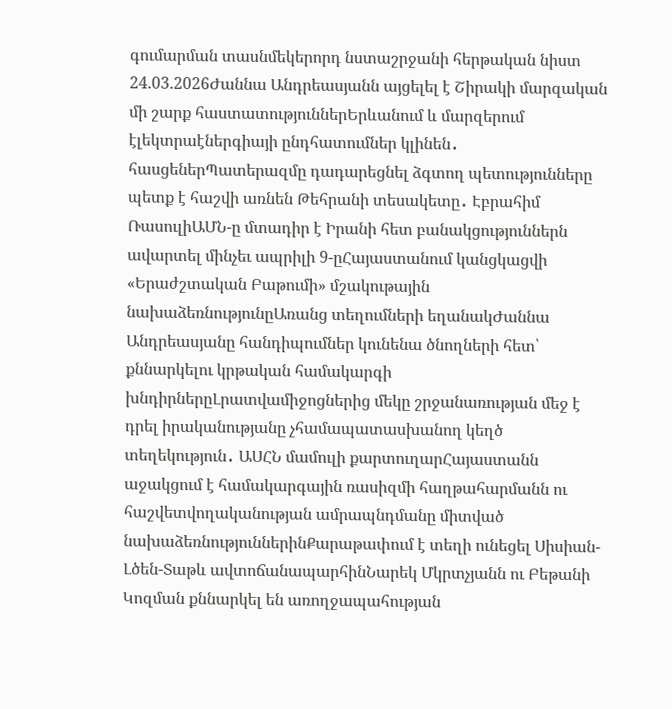գումարման տասնմեկերորդ նստաշրջանի հերթական նիստ 24.03.2026Ժաննա Անդրեասյանն այցելել է Շիրակի մարզական մի շարք հաստատություններԵրևանում և մարզերում էլեկտրաէներգիայի ընդհատումներ կլինեն․ հասցեներՊատերազմը դադարեցնել ձգտող պետությունները պետք է հաշվի առնեն Թեհրանի տեսակետը․ Էբրահիմ ՌասուլիԱՄՆ-ը մտադիր է Իրանի հետ բանակցություններն ավարտել մինչեւ ապրիլի 9-ըՀայաստանում կանցկացվի «Երաժշտական Բաթումի» մշակութային նախաձեռնությունըԱռանց տեղումների եղանակԺաննա Անդրեասյանը հանդիպումներ կունենա ծնողների հետ՝ քննարկելու կրթական համակարգի խնդիրներըԼրատվամիջոցներից մեկը շրջանառության մեջ է դրել իրականությանը չհամապատասխանող կեղծ տեղեկություն․ ԱՍՀՆ մամուլի քարտուղարՀայաստանն աջակցում է համակարգային ռասիզմի հաղթահարմանն ու հաշվետվողականության ամրապնդմանը միտված նախաձեռնություններինՔարաթափում է տեղի ունեցել Սիսիան-Լծեն-Տաթև ավտոճանապարհինՆարեկ Մկրտչյանն ու Բեթանի Կոզման քննարկել են առողջապահության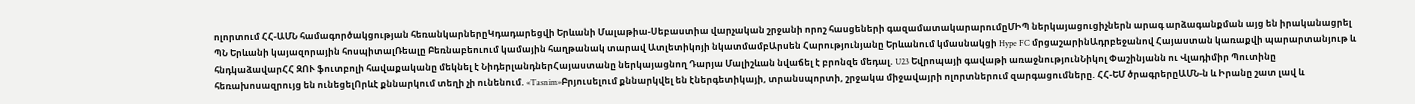ոլորտում ՀՀ-ԱՄՆ համագործակցության հեռանկարներըԿդադարեցվի Երևանի Մալաթիա-Սեբաստիա վարչական շրջանի որոշ հասցեների գազամատակարարումըՄԻՊ ներկայացուցիչներն արագ արձագանքման այց են իրականացրել ՊՆ Երևանի կայազորային հոսպիտալՌեալը Բեռնաբեուում կամային հաղթանակ տարավ Ատլետիկոյի նկատմամբԱրսեն Հարությունյանը Երևանում կմասնակցի Hype FC մրցաշարինԱդրբեջանով Հայաստան կառաքվի պարարտանյութ և հնդկաձավարՀՀ ԶՈՒ ֆուտբոլի հավաքականը մեկնել է ՆիդերլանդներՀայաստանը ներկայացնող Դարյա Մալիշևան նվաճել է բրոնզե մեդալ. U23 Եվրոպայի գավաթի առաջնությունՆիկոլ Փաշինյանն ու Վլադիմիր Պուտինը հեռախոսազրույց են ունեցելՈրևէ քննարկում տեղի չի ունենում. «Tasnim»Բրյուսելում քննարկվել են էներգետիկայի, տրանսպորտի, շրջակա միջավայրի ոլորտներում զարգացումները. ՀՀ-ԵՄ ծրագրերըԱՄՆ-ն և Իրանը շատ լավ և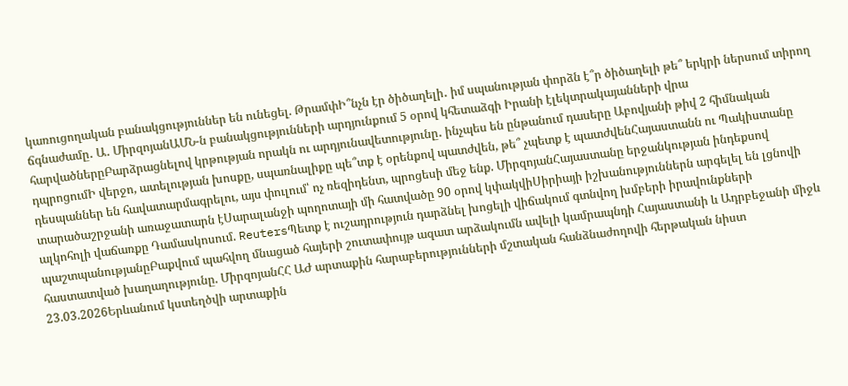կառուցողական բանակցություններ են ունեցել. ԹրամփԻ՞նչն էր ծիծաղելի․ իմ սպանության փորձն է՞ր ծիծաղելի թե՞ երկրի ներսում տիրող ճգնաժամը․ Ա․ ՄիրզոյանԱՄՆ-ն բանակցությունների արդյունքում 5 օրով կհետաձգի Իրանի էլեկտրակայանների վրա հարվածներըԲարձրացնելով կրթության որակն ու արդյունավետությունը․ ինչպես են ընթանում դասերը Աբովյանի թիվ 2 հիմնական դպրոցումԻ վերջո, ատելության խոսքը, սպառնալիքը պե՞տք է օրենքով պատժվեն, թե՞ չպետք է պատժվենՀայաստանն ու Պակիստանը դեսպաններ են հավատարմագրելու, այս փուլում՝ ոչ ռեզիդենտ, պրոցեսի մեջ ենք. ՄիրզոյանՀայաստանը երջանկության ինդեքսով տարածաշրջանի առաջատարն էՍարալանջի պողոտայի մի հատվածը 90 օրով կփակվիՍիրիայի իշխանություններն արգելել են լցնովի ալկոհոլի վաճառքը Դամասկոսում. ReutersՊետք է ուշադրություն դարձնել խոցելի վիճակում գտնվող խմբերի իրավունքների պաշտպանությանըԲաքվում պահվող մնացած հայերի շուտափույթ ազատ արձակումն ավելի կամրապնդի Հայաստանի և Ադրբեջանի միջև հաստատված խաղաղությունը. ՄիրզոյանՀՀ ԱԺ արտաքին հարաբերությունների մշտական հանձնաժողովի հերթական նիստ 23.03.2026Երևանում կստեղծվի արտաքին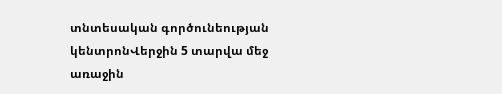տնտեսական գործունեության կենտրոնՎերջին 5 տարվա մեջ առաջին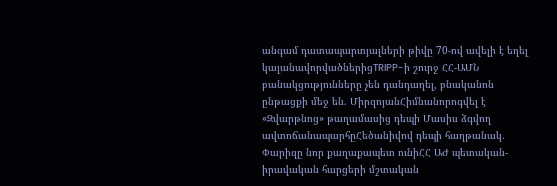անգամ դատապարտյալների թիվը 70-ով ավելի է եղել կալանավորվածներիցTRIPP-ի շուրջ ՀՀ-ԱՄՆ բանակցությունները չեն դանդաղել, բնականոն ընթացքի մեջ են. ՄիրզոյանՀիմնանորոգվել է «Զվարթնոց» թաղամասից դեպի Մասիս ձգվող ավտոճանապարհըՀեծանիվով դեպի հաղթանակ. Փարիզը նոր քաղաքապետ ունիՀՀ ԱԺ պետական-իրավական հարցերի մշտական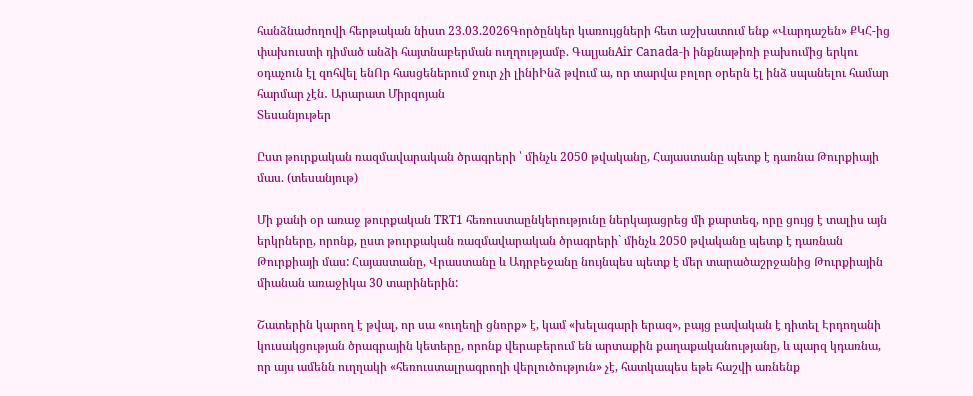հանձնաժողովի հերթական նիստ 23.03.2026Գործընկեր կառույցների հետ աշխատում ենք «Վարդաշեն» ՔԿՀ-ից փախուստի դիմած անձի հայտնաբերման ուղղությամբ. ԳալյանAir Canada-ի ինքնաթիռի բախումից երկու օդաչուն էլ զոհվել ենՈր հասցեներում ջուր չի լինիԻնձ թվում ա, որ տարվա բոլոր օրերն էլ ինձ սպանելու համար հարմար չէն․ Արարատ Միրզոյան
Տեսանյութեր

Ըստ թուրքական ռազմավարական ծրագրերի ՝ մինչև 2050 թվականը, Հայաստանը պետք է դառնա Թուրքիայի մաս. (տեսանյութ)

Մի քանի օր առաջ թուրքական TRT1 հեռուստաընկերությունը ներկայացրեց մի քարտեզ, որը ցույց է տալիս այն երկրները, որոնք, ըստ թուրքական ռազմավարական ծրագրերի` մինչև 2050 թվականը պետք է դառնան Թուրքիայի մաս: Հայաստանը, Վրաստանը և Ադրբեջանը նույնպես պետք է մեր տարածաշրջանից Թուրքիային միանան առաջիկա 30 տարիներին:

Շատերին կարող է թվալ, որ սա «ուղեղի ցնորք» է, կամ «խելագարի երազ», բայց բավական է դիտել Էրդողանի կուսակցության ծրագրային կետերը, որոնք վերաբերում են արտաքին քաղաքականությանը, և պարզ կդառնա, որ այս ամենն ուղղակի «հեռուստալրագրողի վերլուծություն» չէ, հատկապես եթե հաշվի առնենք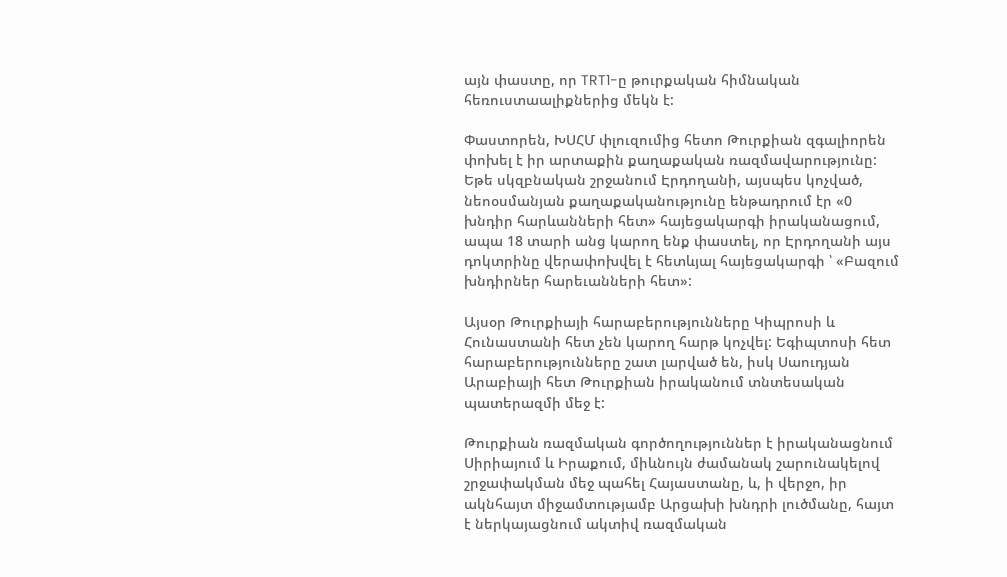այն փաստը, որ TRT1-ը թուրքական հիմնական հեռուստաալիքներից մեկն է:

Փաստորեն, ԽՍՀՄ փլուզումից հետո Թուրքիան զգալիորեն փոխել է իր արտաքին քաղաքական ռազմավարությունը: Եթե սկզբնական շրջանում Էրդողանի, այսպես կոչված, նեոօսմանյան քաղաքականությունը ենթադրում էր «0 խնդիր հարևանների հետ» հայեցակարգի իրականացում, ապա 18 տարի անց կարող ենք փաստել, որ Էրդողանի այս դոկտրինը վերափոխվել է հետևյալ հայեցակարգի ՝ «Բազում խնդիրներ հարեւանների հետ»:

Այսօր Թուրքիայի հարաբերությունները Կիպրոսի և Հունաստանի հետ չեն կարող հարթ կոչվել: Եգիպտոսի հետ հարաբերությունները շատ լարված են, իսկ Սաուդյան Արաբիայի հետ Թուրքիան իրականում տնտեսական պատերազմի մեջ է:

Թուրքիան ռազմական գործողություններ է իրականացնում Սիրիայում և Իրաքում, միևնույն ժամանակ շարունակելով շրջափակման մեջ պահել Հայաստանը, և, ի վերջո, իր ակնհայտ միջամտությամբ Արցախի խնդրի լուծմանը, հայտ է ներկայացնում ակտիվ ռազմական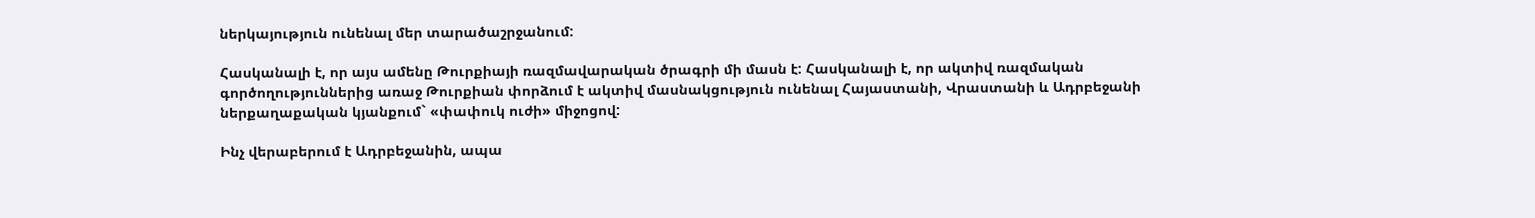ներկայություն ունենալ մեր տարածաշրջանում:

Հասկանալի է, որ այս ամենը Թուրքիայի ռազմավարական ծրագրի մի մասն է: Հասկանալի է, որ ակտիվ ռազմական գործողություններից առաջ Թուրքիան փորձում է ակտիվ մասնակցություն ունենալ Հայաստանի, Վրաստանի և Ադրբեջանի ներքաղաքական կյանքում` «փափուկ ուժի» միջոցով:

Ինչ վերաբերում է Ադրբեջանին, ապա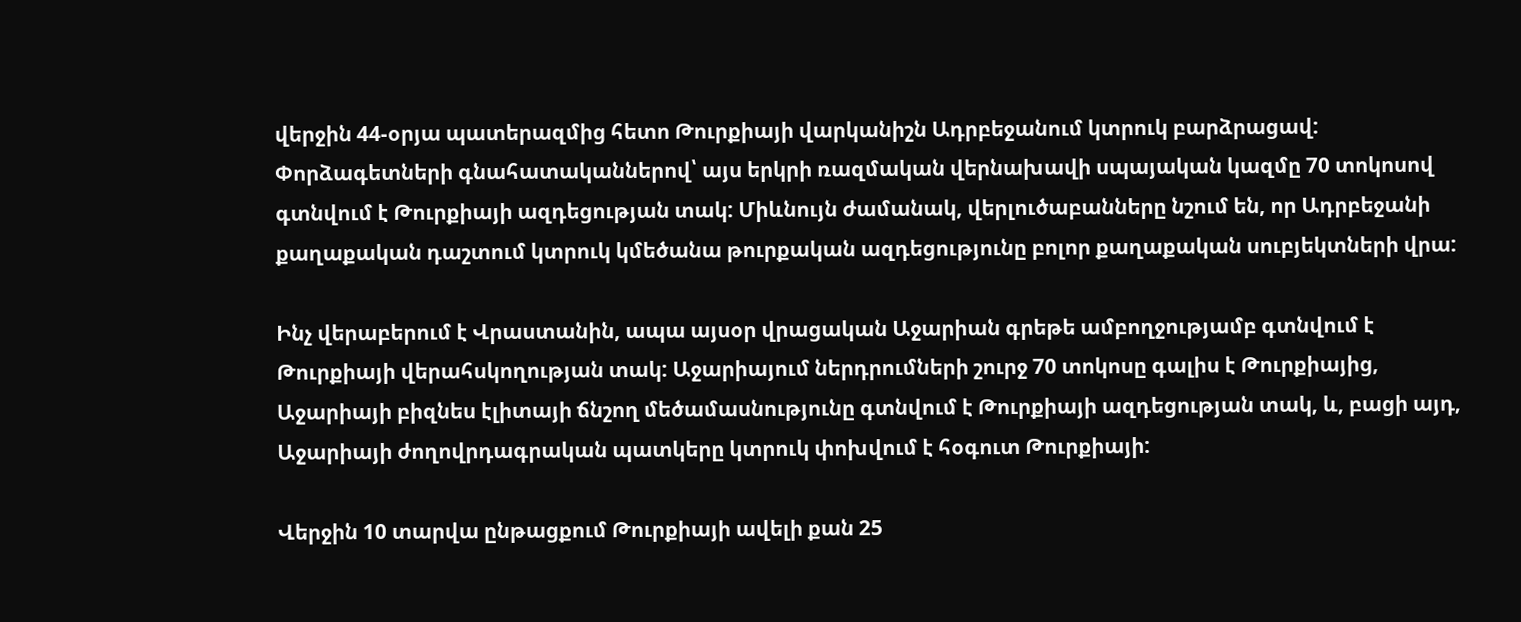վերջին 44-օրյա պատերազմից հետո Թուրքիայի վարկանիշն Ադրբեջանում կտրուկ բարձրացավ: Փորձագետների գնահատականներով՝ այս երկրի ռազմական վերնախավի սպայական կազմը 70 տոկոսով գտնվում է Թուրքիայի ազդեցության տակ: Միևնույն ժամանակ, վերլուծաբանները նշում են, որ Ադրբեջանի քաղաքական դաշտում կտրուկ կմեծանա թուրքական ազդեցությունը բոլոր քաղաքական սուբյեկտների վրա:

Ինչ վերաբերում է Վրաստանին, ապա այսօր վրացական Աջարիան գրեթե ամբողջությամբ գտնվում է Թուրքիայի վերահսկողության տակ: Աջարիայում ներդրումների շուրջ 70 տոկոսը գալիս է Թուրքիայից, Աջարիայի բիզնես էլիտայի ճնշող մեծամասնությունը գտնվում է Թուրքիայի ազդեցության տակ, և, բացի այդ, Աջարիայի ժողովրդագրական պատկերը կտրուկ փոխվում է հօգուտ Թուրքիայի:

Վերջին 10 տարվա ընթացքում Թուրքիայի ավելի քան 25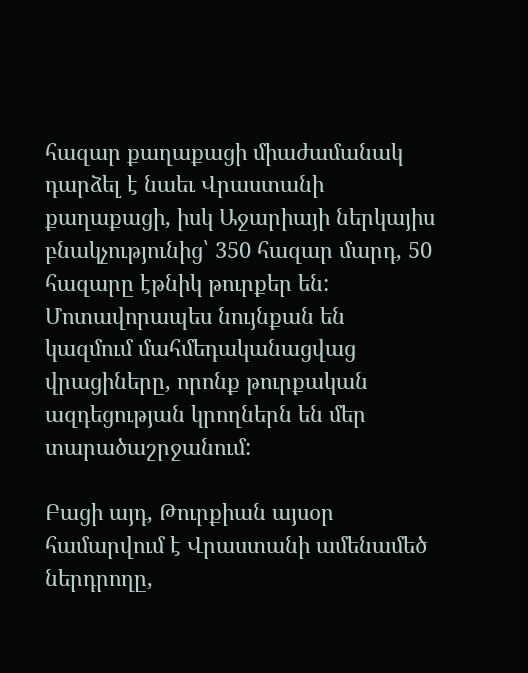հազար քաղաքացի միաժամանակ դարձել է նաեւ Վրաստանի քաղաքացի, իսկ Աջարիայի ներկայիս բնակչությունից՝ 350 հազար մարդ, 50 հազարը էթնիկ թուրքեր են: Մոտավորապես նույնքան են կազմում մահմեդականացվաց վրացիները, որոնք թուրքական ազդեցության կրողներն են մեր տարածաշրջանում:

Բացի այդ, Թուրքիան այսօր համարվում է Վրաստանի ամենամեծ ներդրողը,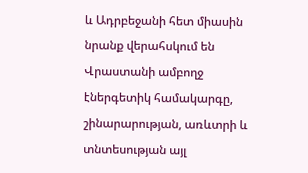և Ադրբեջանի հետ միասին նրանք վերահսկում են Վրաստանի ամբողջ էներգետիկ համակարգը, շինարարության, առևտրի և տնտեսության այլ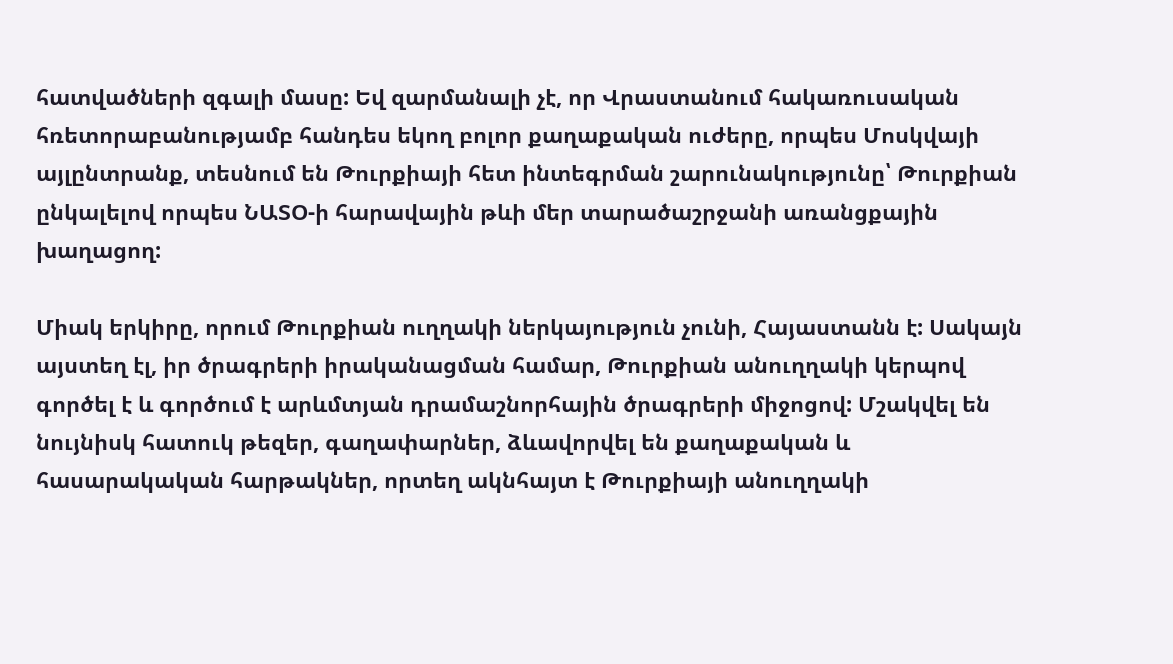հատվածների զգալի մասը: Եվ զարմանալի չէ, որ Վրաստանում հակառուսական հռետորաբանությամբ հանդես եկող բոլոր քաղաքական ուժերը, որպես Մոսկվայի այլընտրանք, տեսնում են Թուրքիայի հետ ինտեգրման շարունակությունը՝ Թուրքիան ընկալելով որպես ՆԱՏՕ-ի հարավային թևի մեր տարածաշրջանի առանցքային խաղացող:

Միակ երկիրը, որում Թուրքիան ուղղակի ներկայություն չունի, Հայաստանն է: Սակայն այստեղ էլ, իր ծրագրերի իրականացման համար, Թուրքիան անուղղակի կերպով գործել է և գործում է արևմտյան դրամաշնորհային ծրագրերի միջոցով: Մշակվել են նույնիսկ հատուկ թեզեր, գաղափարներ, ձևավորվել են քաղաքական և հասարակական հարթակներ, որտեղ ակնհայտ է Թուրքիայի անուղղակի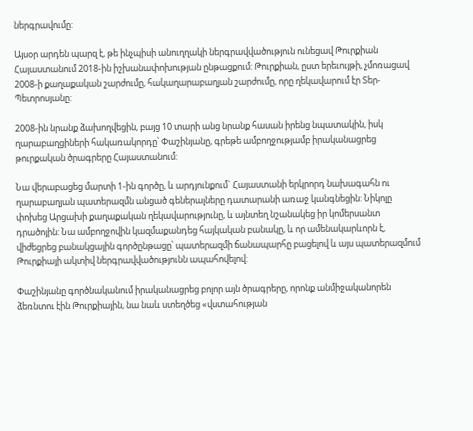ներգրավումը:

Այսօր արդեն պարզ է, թե ինչպիսի անուղղակի ներգրավվածություն ունեցավ Թուրքիան Հայաստանում 2018-ին իշխանափոխության ընթացքում: Թուրքիան, ըստ երեւույթի, չմոռացավ 2008-ի քաղաքական շարժումը, հակաղարաբաղյան շարժումը, որը ղեկավարում էր Տեր-Պետրոսյանը:

2008-ին նրանք ձախողվեցին, բայց 10 տարի անց նրանք հասան իրենց նպատակին, իսկ ղարաբաղցիների հակառակորդը՝ Փաշինյանը, գրեթե ամբողջությամբ իրականացրեց թուրքական ծրագրերը Հայաստանում:

Նա վերաբացեց մարտի 1-ին գործը, և արդյունքում` Հայաստանի երկրորդ նախագահն ու ղարաբաղյան պատերազմն անցած գեներալները դատարանի առաջ կանգնեցին: Նիկոլը փոխեց Արցախի քաղաքական ղեկավարությունը, և այնտեղ նշանակեց իր կոմերսանտ դրածոյին: Նա ամբողջովին կազմաքանդեց հայկական բանակը, և որ ամենակարևորն է, վիժեցրեց բանակցային գործընթացը՝ պատերազմի ճանապարհը բացելով և այս պատերազմում Թուրքիայի ակտիվ ներգրավվածությունն ապահովելով:

Փաշինյանը գործնականում իրականացրեց բոլոր այն ծրագրերը, որոնք անմիջականորեն ձեռնտու էին Թուրքիային, նա նաև ստեղծեց «վստահության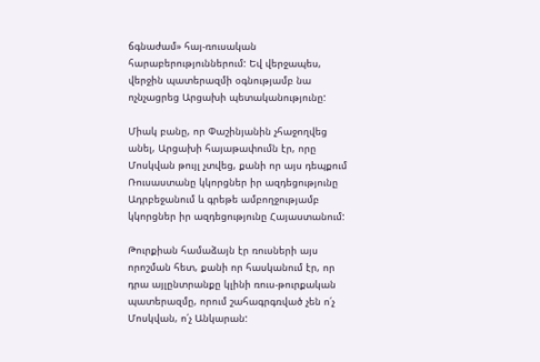ճգնաժամ» հայ-ռուսական հարաբերություններում: Եվ վերջապես, վերջին պատերազմի օգնությամբ նա ոչնչացրեց Արցախի պետականությունը:

Միակ բանը, որ Փաշինյանին չհաջողվեց անել, Արցախի հայաթափումն էր, որը Մոսկվան թույլ չտվեց, քանի որ այս դեպքում Ռուսաստանը կկորցներ իր ազդեցությունը Ադրբեջանում և գրեթե ամբողջությամբ կկորցներ իր ազդեցությունը Հայաստանում:

Թուրքիան համաձայն էր ռուսների այս որոշման հետ, քանի որ հասկանում էր, որ դրա այլընտրանքը կլինի ռուս-թուրքական պատերազմը, որում շահագրգռված չեն ո՛չ Մոսկվան, ո՛չ Անկարան: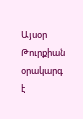Այսօր Թուրքիան օրակարգ է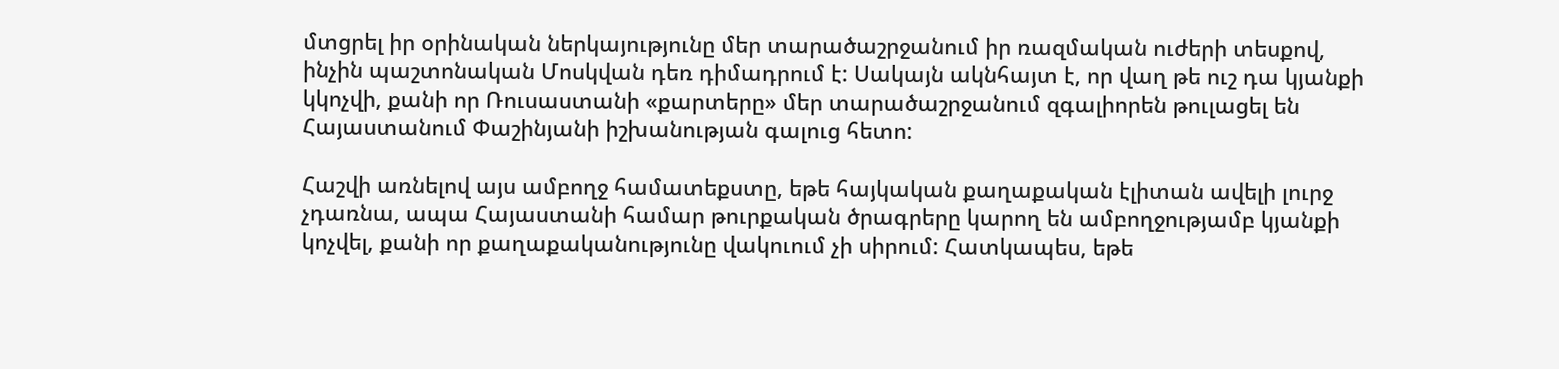մտցրել իր օրինական ներկայությունը մեր տարածաշրջանում իր ռազմական ուժերի տեսքով, ինչին պաշտոնական Մոսկվան դեռ դիմադրում է: Սակայն ակնհայտ է, որ վաղ թե ուշ դա կյանքի կկոչվի, քանի որ Ռուսաստանի «քարտերը» մեր տարածաշրջանում զգալիորեն թուլացել են Հայաստանում Փաշինյանի իշխանության գալուց հետո:

Հաշվի առնելով այս ամբողջ համատեքստը, եթե հայկական քաղաքական էլիտան ավելի լուրջ չդառնա, ապա Հայաստանի համար թուրքական ծրագրերը կարող են ամբողջությամբ կյանքի կոչվել, քանի որ քաղաքականությունը վակուում չի սիրում: Հատկապես, եթե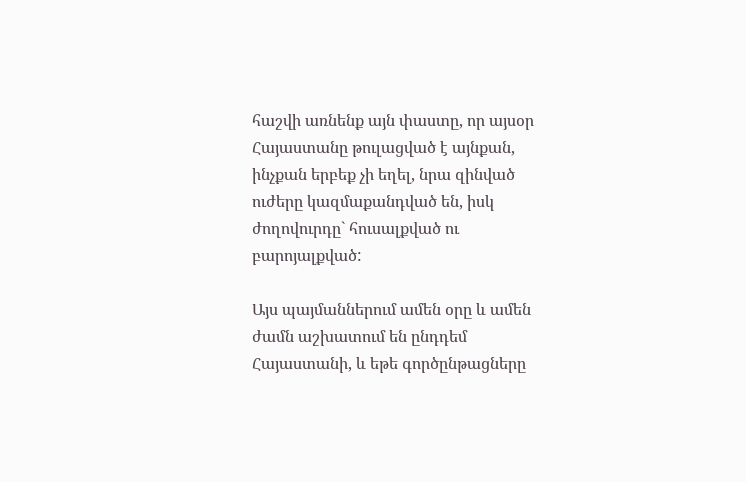հաշվի առնենք այն փաստը, որ այսօր Հայաստանը թուլացված է այնքան, ինչքան երբեք չի եղել, նրա զինված ուժերը կազմաքանդված են, իսկ ժողովուրդը` հուսալքված ու բարոյալքված:

Այս պայմաններում ամեն օրը և ամեն ժամն աշխատում են ընդդեմ Հայաստանի, և եթե գործընթացները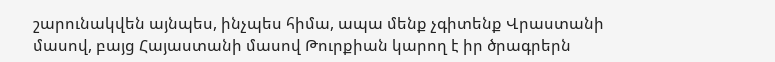շարունակվեն այնպես, ինչպես հիմա, ապա մենք չգիտենք Վրաստանի մասով, բայց Հայաստանի մասով Թուրքիան կարող է իր ծրագրերն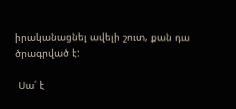իրականացնել ավելի շուտ, քան դա ծրագրված է:

 Սա՛ է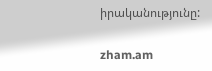իրականությունը:

zham.am